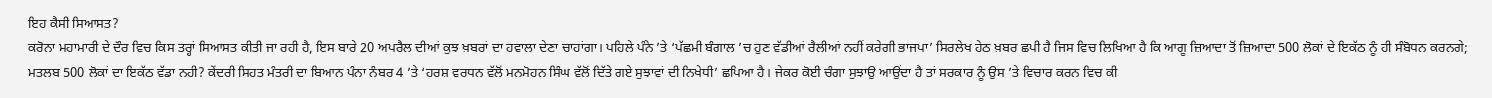ਇਹ ਕੈਸੀ ਸਿਆਸਤ?
ਕਰੋਨਾ ਮਹਾਮਾਰੀ ਦੇ ਦੌਰ ਵਿਚ ਕਿਸ ਤਰ੍ਹਾਂ ਸਿਆਸਤ ਕੀਤੀ ਜਾ ਰਹੀ ਹੈ, ਇਸ ਬਾਰੇ 20 ਅਪਰੈਲ ਦੀਆਂ ਕੁਝ ਖ਼ਬਰਾਂ ਦਾ ਹਵਾਲਾ ਦੇਣਾ ਚਾਹਾਂਗਾ। ਪਹਿਲੇ ਪੰਨੇ ’ਤੇ ‘ਪੱਛਮੀ ਬੰਗਾਲ ’ਚ ਹੁਣ ਵੱਡੀਆਂ ਰੈਲੀਆਂ ਨਹੀਂ ਕਰੇਗੀ ਭਾਜਪਾ’ ਸਿਰਲੇਖ ਹੇਠ ਖ਼ਬਰ ਛਪੀ ਹੈ ਜਿਸ ਵਿਚ ਲਿਖਿਆ ਹੈ ਕਿ ਆਗੂ ਜ਼ਿਆਦਾ ਤੋਂ ਜ਼ਿਆਦਾ 500 ਲੋਕਾਂ ਦੇ ਇਕੱਠ ਨੂੰ ਹੀ ਸੰਬੋਧਨ ਕਰਨਗੇ; ਮਤਲਬ 500 ਲੋਕਾਂ ਦਾ ਇਕੱਠ ਵੱਡਾ ਨਹੀ? ਕੇਂਦਰੀ ਸਿਹਤ ਮੰਤਰੀ ਦਾ ਬਿਆਨ ਪੰਨਾ ਨੰਬਰ 4 ’ਤੇ ‘ਹਰਸ਼ ਵਰਧਨ ਵੱਲੋਂ ਮਨਮੋਹਨ ਸਿੰਘ ਵੱਲੋਂ ਦਿੱਤੇ ਗਏ ਸੁਝਾਵਾਂ ਦੀ ਨਿਖੇਧੀ’ ਛਪਿਆ ਹੈ। ਜੇਕਰ ਕੋਈ ਚੰਗਾ ਸੁਝਾਉ ਆਉਂਦਾ ਹੈ ਤਾਂ ਸਰਕਾਰ ਨੂੰ ਉਸ ’ਤੇ ਵਿਚਾਰ ਕਰਨ ਵਿਚ ਕੀ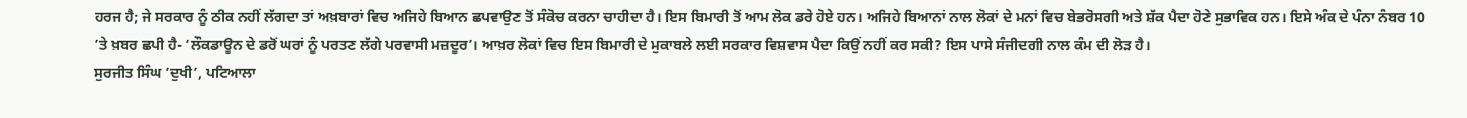ਹਰਜ ਹੈ; ਜੇ ਸਰਕਾਰ ਨੂੰ ਠੀਕ ਨਹੀਂ ਲੱਗਦਾ ਤਾਂ ਅਖ਼ਬਾਰਾਂ ਵਿਚ ਅਜਿਹੇ ਬਿਆਨ ਛਪਵਾਉਣ ਤੋਂ ਸੰਕੋਚ ਕਰਨਾ ਚਾਹੀਦਾ ਹੈ। ਇਸ ਬਿਮਾਰੀ ਤੋਂ ਆਮ ਲੋਕ ਡਰੇ ਹੋਏ ਹਨ। ਅਜਿਹੇ ਬਿਆਨਾਂ ਨਾਲ ਲੋਕਾਂ ਦੇ ਮਨਾਂ ਵਿਚ ਬੇਭਰੋਸਗੀ ਅਤੇ ਸ਼ੱਕ ਪੈਦਾ ਹੋਣੇ ਸੁਭਾਵਿਕ ਹਨ। ਇਸੇ ਅੰਕ ਦੇ ਪੰਨਾ ਨੰਬਰ 10 ’ਤੇ ਖ਼ਬਰ ਛਪੀ ਹੈ- ‘ਲੌਕਡਾਊਨ ਦੇ ਡਰੋਂ ਘਰਾਂ ਨੂੰ ਪਰਤਣ ਲੱਗੇ ਪਰਵਾਸੀ ਮਜ਼ਦੂਰ’। ਆਖ਼ਰ ਲੋਕਾਂ ਵਿਚ ਇਸ ਬਿਮਾਰੀ ਦੇ ਮੁਕਾਬਲੇ ਲਈ ਸਰਕਾਰ ਵਿਸ਼ਵਾਸ ਪੈਦਾ ਕਿਉਂ ਨਹੀਂ ਕਰ ਸਕੀ? ਇਸ ਪਾਸੇ ਸੰਜੀਦਗੀ ਨਾਲ ਕੰਮ ਦੀ ਲੋੜ ਹੈ।
ਸੁਰਜੀਤ ਸਿੰਘ ‘ਦੁਖੀ’, ਪਟਿਆਲਾ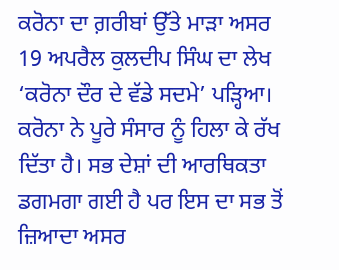ਕਰੋਨਾ ਦਾ ਗ਼ਰੀਬਾਂ ਉੱਤੇ ਮਾੜਾ ਅਸਰ
19 ਅਪਰੈਲ ਕੁਲਦੀਪ ਸਿੰਘ ਦਾ ਲੇਖ ‘ਕਰੋਨਾ ਦੌਰ ਦੇ ਵੱਡੇ ਸਦਮੇ’ ਪੜ੍ਹਿਆ। ਕਰੋਨਾ ਨੇ ਪੂਰੇ ਸੰਸਾਰ ਨੂੰ ਹਿਲਾ ਕੇ ਰੱਖ ਦਿੱਤਾ ਹੈ। ਸਭ ਦੇਸ਼ਾਂ ਦੀ ਆਰਥਿਕਤਾ ਡਗਮਗਾ ਗਈ ਹੈ ਪਰ ਇਸ ਦਾ ਸਭ ਤੋਂ ਜ਼ਿਆਦਾ ਅਸਰ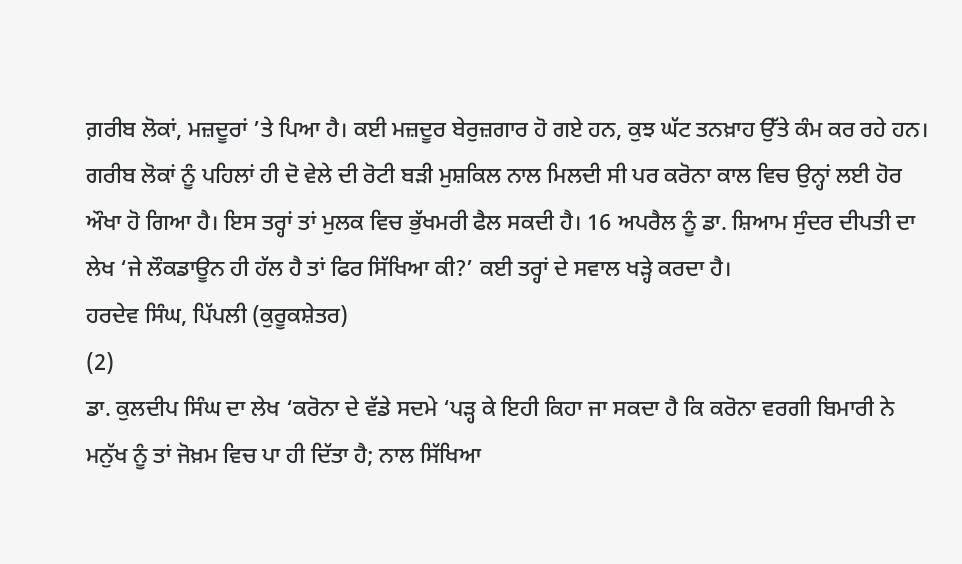ਗ਼ਰੀਬ ਲੋਕਾਂ, ਮਜ਼ਦੂਰਾਂ ’ਤੇ ਪਿਆ ਹੈ। ਕਈ ਮਜ਼ਦੂਰ ਬੇਰੁਜ਼ਗਾਰ ਹੋ ਗਏ ਹਨ, ਕੁਝ ਘੱਟ ਤਨਖ਼ਾਹ ਉੱਤੇ ਕੰਮ ਕਰ ਰਹੇ ਹਨ। ਗਰੀਬ ਲੋਕਾਂ ਨੂੰ ਪਹਿਲਾਂ ਹੀ ਦੋ ਵੇਲੇ ਦੀ ਰੋਟੀ ਬੜੀ ਮੁਸ਼ਕਿਲ ਨਾਲ ਮਿਲਦੀ ਸੀ ਪਰ ਕਰੋਨਾ ਕਾਲ ਵਿਚ ਉਨ੍ਹਾਂ ਲਈ ਹੋਰ ਔਖਾ ਹੋ ਗਿਆ ਹੈ। ਇਸ ਤਰ੍ਹਾਂ ਤਾਂ ਮੁਲਕ ਵਿਚ ਭੁੱਖਮਰੀ ਫੈਲ ਸਕਦੀ ਹੈ। 16 ਅਪਰੈਲ ਨੂੰ ਡਾ. ਸ਼ਿਆਮ ਸੁੰਦਰ ਦੀਪਤੀ ਦਾ ਲੇਖ ‘ਜੇ ਲੌਕਡਾਊਨ ਹੀ ਹੱਲ ਹੈ ਤਾਂ ਫਿਰ ਸਿੱਖਿਆ ਕੀ?’ ਕਈ ਤਰ੍ਹਾਂ ਦੇ ਸਵਾਲ ਖੜ੍ਹੇ ਕਰਦਾ ਹੈ।
ਹਰਦੇਵ ਸਿੰਘ, ਪਿੱਪਲੀ (ਕੁਰੂਕਸ਼ੇਤਰ)
(2)
ਡਾ. ਕੁਲਦੀਪ ਸਿੰਘ ਦਾ ਲੇਖ ‘ਕਰੋਨਾ ਦੇ ਵੱਡੇ ਸਦਮੇ ‘ਪੜ੍ਹ ਕੇ ਇਹੀ ਕਿਹਾ ਜਾ ਸਕਦਾ ਹੈ ਕਿ ਕਰੋਨਾ ਵਰਗੀ ਬਿਮਾਰੀ ਨੇ ਮਨੁੱਖ ਨੂੰ ਤਾਂ ਜੋਖ਼ਮ ਵਿਚ ਪਾ ਹੀ ਦਿੱਤਾ ਹੈ; ਨਾਲ ਸਿੱਖਿਆ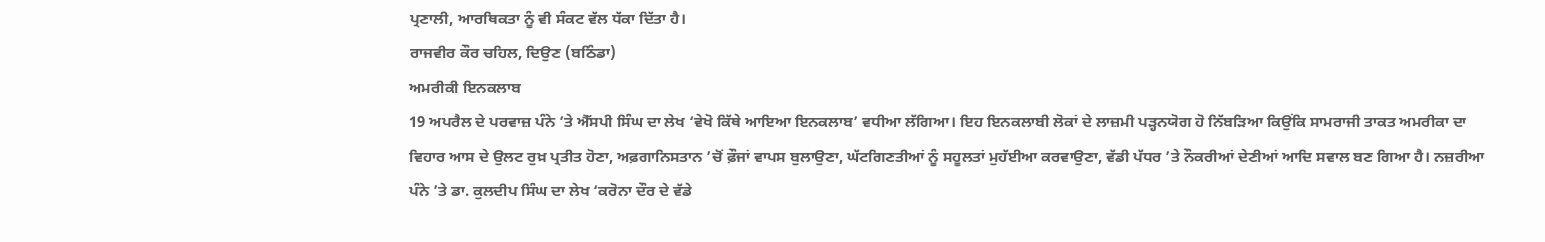ਪ੍ਰਣਾਲੀ, ਆਰਥਿਕਤਾ ਨੂੰ ਵੀ ਸੰਕਟ ਵੱਲ ਧੱਕਾ ਦਿੱਤਾ ਹੈ।
ਰਾਜਵੀਰ ਕੌਰ ਚਹਿਲ, ਦਿਉਣ (ਬਠਿੰਡਾ)
ਅਮਰੀਕੀ ਇਨਕਲਾਬ
19 ਅਪਰੈਲ ਦੇ ਪਰਵਾਜ਼ ਪੰਨੇ ’ਤੇ ਐੱਸਪੀ ਸਿੰਘ ਦਾ ਲੇਖ ‘ਵੇਖੋ ਕਿੱਥੇ ਆਇਆ ਇਨਕਲਾਬ’ ਵਧੀਆ ਲੱਗਿਆ। ਇਹ ਇਨਕਲਾਬੀ ਲੋਕਾਂ ਦੇ ਲਾਜ਼ਮੀ ਪੜ੍ਹਨਯੋਗ ਹੋ ਨਿੱਬੜਿਆ ਕਿਉਂਕਿ ਸਾਮਰਾਜੀ ਤਾਕਤ ਅਮਰੀਕਾ ਦਾ ਵਿਹਾਰ ਆਸ ਦੇ ਉਲਟ ਰੁਖ਼ ਪ੍ਰਤੀਤ ਹੋਣਾ, ਅਫ਼ਗਾਨਿਸਤਾਨ ’ਚੋਂ ਫ਼ੌਜਾਂ ਵਾਪਸ ਬੁਲਾਉਣਾ, ਘੱਟਗਿਣਤੀਆਂ ਨੂੰ ਸਹੂਲਤਾਂ ਮੁਹੱਈਆ ਕਰਵਾਉਣਾ, ਵੱਡੀ ਪੱਧਰ ’ਤੇ ਨੌਕਰੀਆਂ ਦੇਣੀਆਂ ਆਦਿ ਸਵਾਲ ਬਣ ਗਿਆ ਹੈ। ਨਜ਼ਰੀਆ ਪੰਨੇ ’ਤੇ ਡਾ. ਕੁਲਦੀਪ ਸਿੰਘ ਦਾ ਲੇਖ ‘ਕਰੋਨਾ ਦੌਰ ਦੇ ਵੱਡੇ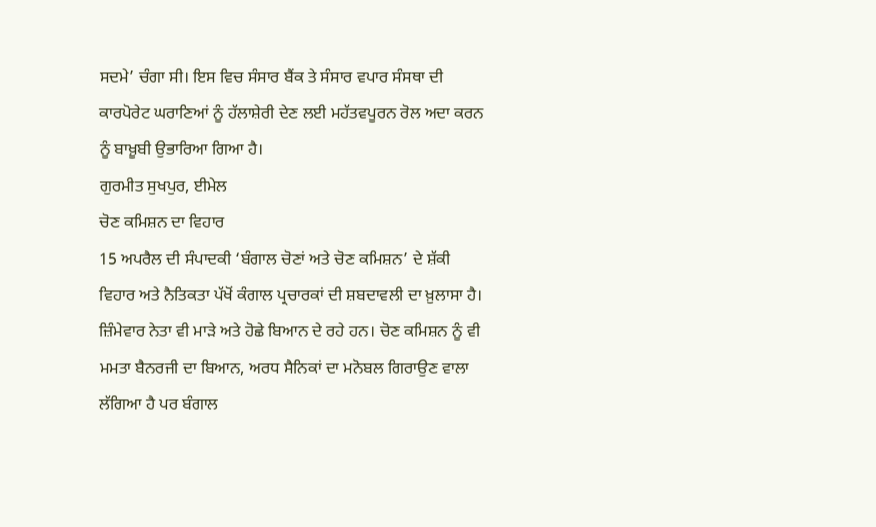ਸਦਮੇ’ ਚੰਗਾ ਸੀ। ਇਸ ਵਿਚ ਸੰਸਾਰ ਬੈਂਕ ਤੇ ਸੰਸਾਰ ਵਪਾਰ ਸੰਸਥਾ ਦੀ ਕਾਰਪੋਰੇਟ ਘਰਾਣਿਆਂ ਨੂੰ ਹੱਲਾਸ਼ੇਰੀ ਦੇਣ ਲਈ ਮਹੱਤਵਪੂਰਨ ਰੋਲ ਅਦਾ ਕਰਨ ਨੂੰ ਬਾਖ਼ੂਬੀ ਉਭਾਰਿਆ ਗਿਆ ਹੈ।
ਗੁਰਮੀਤ ਸੁਖਪੁਰ, ਈਮੇਲ
ਚੋਣ ਕਮਿਸ਼ਨ ਦਾ ਵਿਹਾਰ
15 ਅਪਰੈਲ ਦੀ ਸੰਪਾਦਕੀ ‘ਬੰਗਾਲ ਚੋਣਾਂ ਅਤੇ ਚੋਣ ਕਮਿਸ਼ਨ’ ਦੇ ਸ਼ੱਕੀ ਵਿਹਾਰ ਅਤੇ ਨੈਤਿਕਤਾ ਪੱਖੋਂ ਕੰਗਾਲ ਪ੍ਰਚਾਰਕਾਂ ਦੀ ਸ਼ਬਦਾਵਲੀ ਦਾ ਖ਼ੁਲਾਸਾ ਹੈ। ਜ਼ਿੰਮੇਵਾਰ ਨੇਤਾ ਵੀ ਮਾੜੇ ਅਤੇ ਹੋਛੇ ਬਿਆਨ ਦੇ ਰਹੇ ਹਨ। ਚੋਣ ਕਮਿਸ਼ਨ ਨੂੰ ਵੀ ਮਮਤਾ ਬੈਨਰਜੀ ਦਾ ਬਿਆਨ, ਅਰਧ ਸੈਨਿਕਾਂ ਦਾ ਮਨੋਬਲ ਗਿਰਾਉਣ ਵਾਲਾ ਲੱਗਿਆ ਹੈ ਪਰ ਬੰਗਾਲ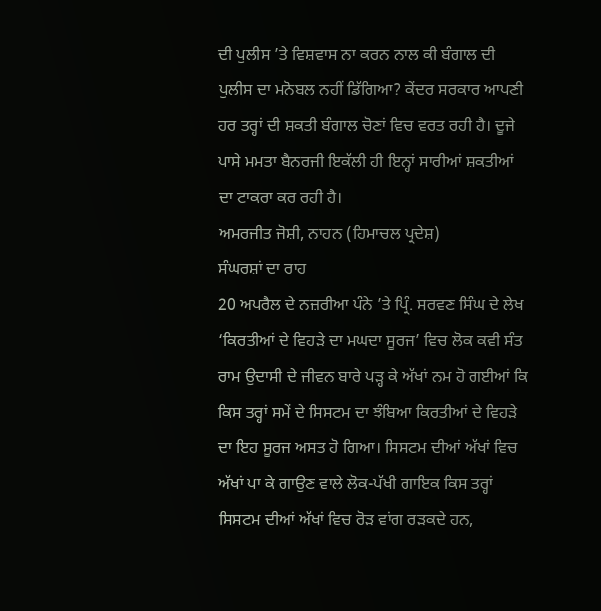ਦੀ ਪੁਲੀਸ ’ਤੇ ਵਿਸ਼ਵਾਸ ਨਾ ਕਰਨ ਨਾਲ ਕੀ ਬੰਗਾਲ ਦੀ ਪੁਲੀਸ ਦਾ ਮਨੋਬਲ ਨਹੀਂ ਡਿੱਗਿਆ? ਕੇਂਦਰ ਸਰਕਾਰ ਆਪਣੀ ਹਰ ਤਰ੍ਹਾਂ ਦੀ ਸ਼ਕਤੀ ਬੰਗਾਲ ਚੋਣਾਂ ਵਿਚ ਵਰਤ ਰਹੀ ਹੈ। ਦੂਜੇ ਪਾਸੇ ਮਮਤਾ ਬੈਨਰਜੀ ਇਕੱਲੀ ਹੀ ਇਨ੍ਹਾਂ ਸਾਰੀਆਂ ਸ਼ਕਤੀਆਂ ਦਾ ਟਾਕਰਾ ਕਰ ਰਹੀ ਹੈ।
ਅਮਰਜੀਤ ਜੋਸ਼ੀ, ਨਾਹਨ (ਹਿਮਾਚਲ ਪ੍ਰਦੇਸ਼)
ਸੰਘਰਸ਼ਾਂ ਦਾ ਰਾਹ
20 ਅਪਰੈਲ ਦੇ ਨਜ਼ਰੀਆ ਪੰਨੇ ’ਤੇ ਪ੍ਰਿੰ. ਸਰਵਣ ਸਿੰਘ ਦੇ ਲੇਖ ‘ਕਿਰਤੀਆਂ ਦੇ ਵਿਹੜੇ ਦਾ ਮਘਦਾ ਸੂਰਜ’ ਵਿਚ ਲੋਕ ਕਵੀ ਸੰਤ ਰਾਮ ਉਦਾਸੀ ਦੇ ਜੀਵਨ ਬਾਰੇ ਪੜ੍ਹ ਕੇ ਅੱਖਾਂ ਨਮ ਹੋ ਗਈਆਂ ਕਿ ਕਿਸ ਤਰ੍ਹਾਂ ਸਮੇਂ ਦੇ ਸਿਸਟਮ ਦਾ ਝੰਬਿਆ ਕਿਰਤੀਆਂ ਦੇ ਵਿਹੜੇ ਦਾ ਇਹ ਸੂਰਜ ਅਸਤ ਹੋ ਗਿਆ। ਸਿਸਟਮ ਦੀਆਂ ਅੱਖਾਂ ਵਿਚ ਅੱਖਾਂ ਪਾ ਕੇ ਗਾਉਣ ਵਾਲੇ ਲੋਕ-ਪੱਖੀ ਗਾਇਕ ਕਿਸ ਤਰ੍ਹਾਂ ਸਿਸਟਮ ਦੀਆਂ ਅੱਖਾਂ ਵਿਚ ਰੋੜ ਵਾਂਗ ਰੜਕਦੇ ਹਨ,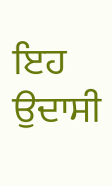ਇਹ ਉਦਾਸੀ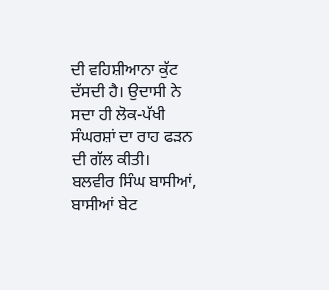ਦੀ ਵਹਿਸ਼ੀਆਨਾ ਕੁੱਟ ਦੱਸਦੀ ਹੈ। ਉਦਾਸੀ ਨੇ ਸਦਾ ਹੀ ਲੋਕ-ਪੱਖੀ ਸੰਘਰਸ਼ਾਂ ਦਾ ਰਾਹ ਫੜਨ ਦੀ ਗੱਲ ਕੀਤੀ।
ਬਲਵੀਰ ਸਿੰਘ ਬਾਸੀਆਂ, ਬਾਸੀਆਂ ਬੇਟ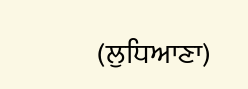(ਲੁਧਿਆਣਾ)